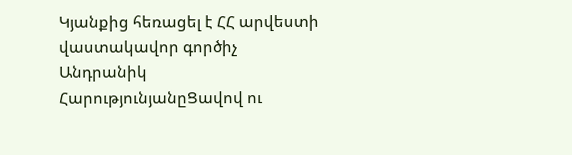Կյանքից հեռացել է ՀՀ արվեստի վաստակավոր գործիչ Անդրանիկ ՀարությունյանըՑավով ու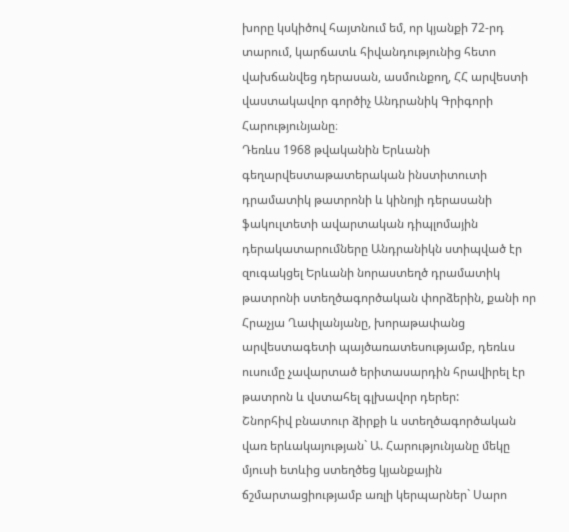խորը կսկիծով հայտնում եմ, որ կյանքի 72-րդ տարում, կարճատև հիվանդությունից հետո վախճանվեց դերասան, ասմունքող, ՀՀ արվեստի վաստակավոր գործիչ Անդրանիկ Գրիգորի Հարությունյանը։
Դեռևս 1968 թվականին Երևանի գեղարվեստաթատերական ինստիտուտի դրամատիկ թատրոնի և կինոյի դերասանի ֆակուլտետի ավարտական դիպլոմային դերակատարումները Անդրանիկն ստիպված էր զուգակցել Երևանի նորաստեղծ դրամատիկ թատրոնի ստեղծագործական փորձերին, քանի որ Հրաչյա Ղափլանյանը, խորաթափանց արվեստագետի պայծառատեսությամբ, դեռևս ուսումը չավարտած երիտասարդին հրավիրել էր թատրոն և վստահել գլխավոր դերեր:
Շնորհիվ բնատուր ձիրքի և ստեղծագործական վառ երևակայության` Ա. Հարությունյանը մեկը մյուսի ետևից ստեղծեց կյանքային ճշմարտացիությամբ առլի կերպարներ` Սարո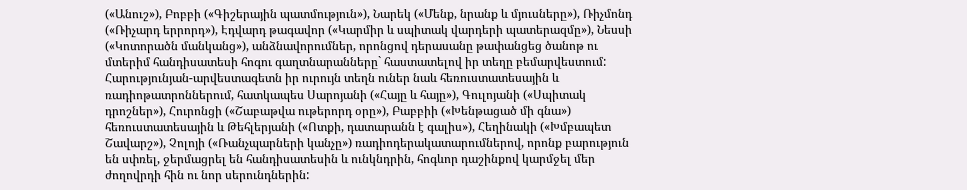(«Անուշ»), Բոբբի («Գիշերային պատմություն»), Նարեկ («Մենք, նրանք և մյուսները»), Ռիչմոնդ («Ռիչարդ երրորդ»), Էդվարդ թագավոր («Կարմիր և սպիտակ վարդերի պատերազմը»), Նեսսի («Կոտորածն մանկանց»), անձնավորումներ, որոնցով դերասանը թափանցեց ծանոթ ու մտերիմ հանդիսատեսի հոգու գաղտնարանները` հաստատելով իր տեղը բեմարվեստում:
Հարությունյան-արվեստագետն իր ուրույն տեղն ուներ նաև հեռուստատեսային և ռադիոթատրոններում, հատկապես Սարոյանի («Հայը և հայը»), Գուլոյանի («Սպիտակ դրոշներ»), Հուրոնցի («Շաբաթվա ութերորդ օրը»), Բաբբիի («Խենթացած մի գնա») հեռուստատեսային և Թեհլերյանի («Ոտքի, դատարանն է գալիս»), Հեղինակի («Խմբապետ Շավարշ»), Չոլոյի («Ռանչպարների կանչը») ռադիոդերակատարումներով, որոնք բարություն են սփռել, ջերմացրել են հանդիսատեսին և ունկնդրին, հոգևոր դաշինքով կարմջել մեր ժողովրդի հին ու նոր սերունդներին: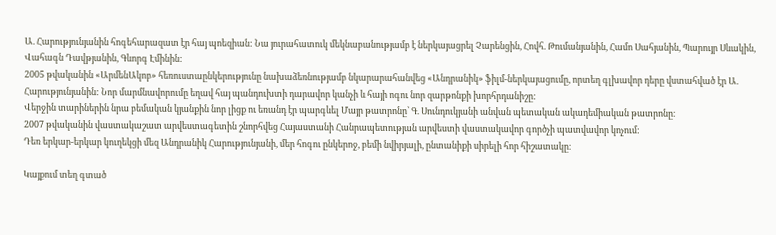Ա. Հարությունյանին հոգեհարազատ էր հայ պոեզիան: Նա յուրահատուկ մեկնաբանությամբ է ներկայացրել Չարենցին, Հովհ. Թումանյանին, Համո Սահյանին, Պարույր Սևակին, Վահագն Դավթյանին, Գևորգ Էմինին:
2005 թվականին «ԱրմենԱկոբ» հեռուստաընկերությունը նախաձեռնությամբ նկարարահանվեց «Անդրանիկ» ֆիլմ-ներկայացումը, որտեղ գլխավոր դերը վստահված էր Ա. Հարությունյանին: Նոր մարմնավորումը եղավ հայ պանդուխտի դարավոր կանչի և հայի ոգու նոր զարթոնքի խորհրդանիշը:
Վերջին տարիներին նրա բեմական կյանքին նոր լիցք ու եռանդ էր պարգևել Մայր թատրոնը՝ Գ. Սունդուկյանի անվան պետական ակադեմիական թատրոնը։
2007 թվականին վաստակաշատ արվեստագետին շնորհվեց Հայաստանի Հանրապետության արվեստի վաստակավոր գործչի պատվավոր կոչում:
Դեռ երկար-երկար կուղեկցի մեզ Անդրանիկ Հարությունյանի, մեր հոգու ընկերոջ, բեմի նվիրյալի, ընտանիքի սիրելի հոր հիշատակը։

Կայքում տեղ գտած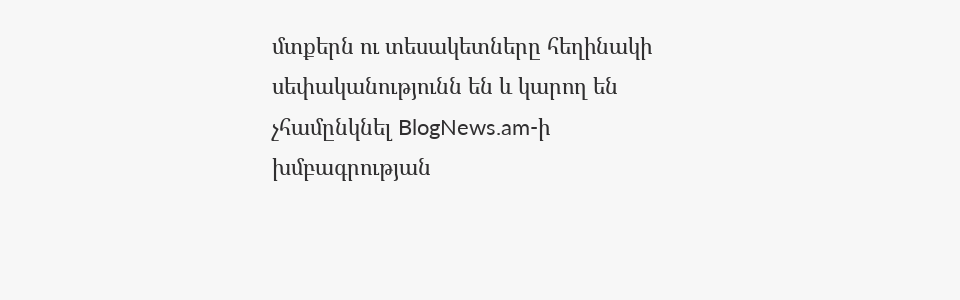մտքերն ու տեսակետները հեղինակի սեփականությունն են և կարող են չհամընկնել BlogNews.am-ի խմբագրության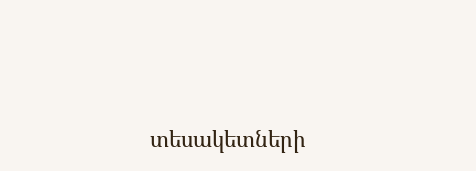տեսակետների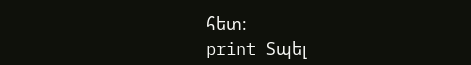հետ:
print Տպել